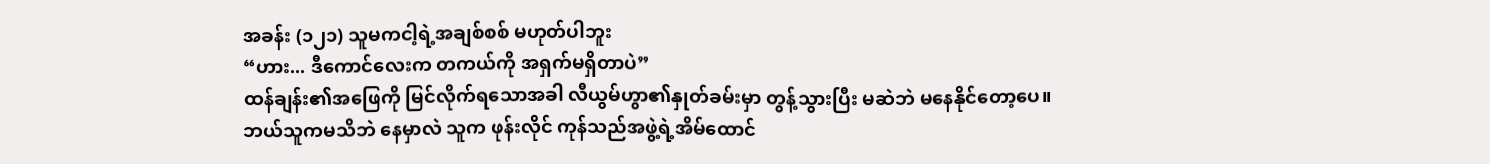အခန်း (၁၂၁) သူမကငါ့ရဲ့အချစ်စစ် မဟုတ်ပါဘူး
“ဟား... ဒီကောင်လေးက တကယ်ကို အရှက်မရှိတာပဲ”
ထန်ချန်း၏အဖြေကို မြင်လိုက်ရသောအခါ လီယွမ်ဟွာ၏နှုတ်ခမ်းမှာ တွန့်သွားပြီး မဆဲဘဲ မနေနိုင်တော့ပေ။
ဘယ်သူကမသိဘဲ နေမှာလဲ သူက ဖုန်းလိုင် ကုန်သည်အဖွဲ့ရဲ့အိမ်ထောင်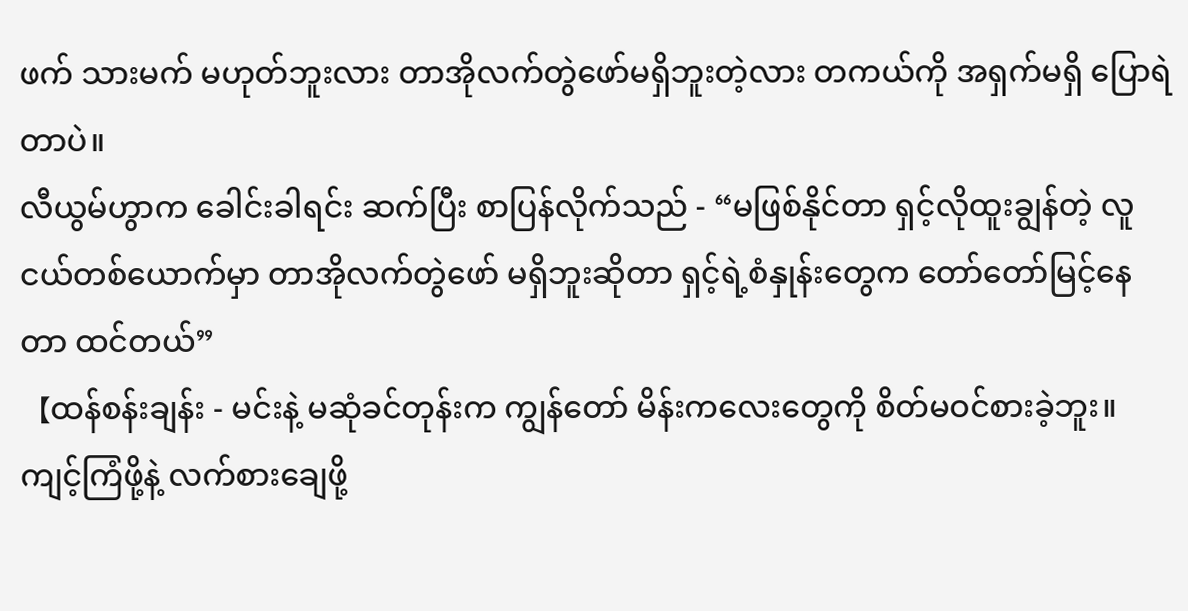ဖက် သားမက် မဟုတ်ဘူးလား တာအိုလက်တွဲဖော်မရှိဘူးတဲ့လား တကယ်ကို အရှက်မရှိ ပြောရဲတာပဲ။
လီယွမ်ဟွာက ခေါင်းခါရင်း ဆက်ပြီး စာပြန်လိုက်သည် - “မဖြစ်နိုင်တာ ရှင့်လိုထူးချွန်တဲ့ လူငယ်တစ်ယောက်မှာ တာအိုလက်တွဲဖော် မရှိဘူးဆိုတာ ရှင့်ရဲ့စံနှုန်းတွေက တော်တော်မြင့်နေတာ ထင်တယ်”
【ထန်စန်းချန်း - မင်းနဲ့ မဆုံခင်တုန်းက ကျွန်တော် မိန်းကလေးတွေကို စိတ်မဝင်စားခဲ့ဘူး။ ကျင့်ကြံဖို့နဲ့ လက်စားချေဖို့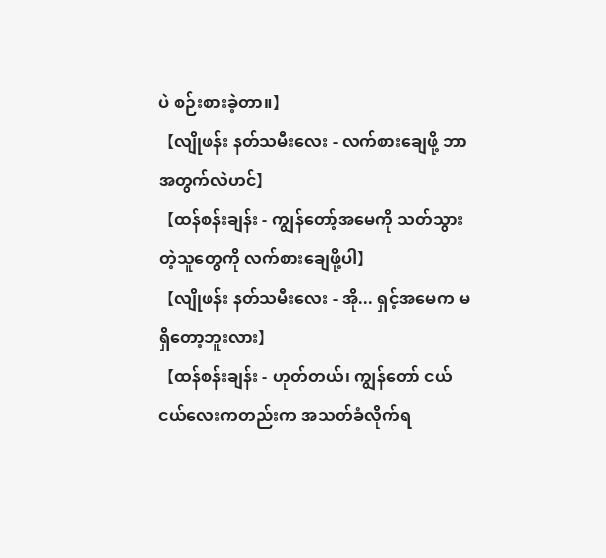ပဲ စဉ်းစားခဲ့တာ။】
【လျိုဖန်း နတ်သမီးလေး - လက်စားချေဖို့ ဘာအတွက်လဲဟင်】
【ထန်စန်းချန်း - ကျွန်တော့်အမေကို သတ်သွားတဲ့သူတွေကို လက်စားချေဖို့ပါ】
【လျိုဖန်း နတ်သမီးလေး - အို... ရှင့်အမေက မရှိတော့ဘူးလား】
【ထန်စန်းချန်း - ဟုတ်တယ်၊ ကျွန်တော် ငယ်ငယ်လေးကတည်းက အသတ်ခံလိုက်ရ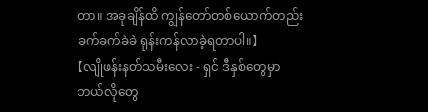တာ။ အခုချိန်ထိ ကျွန်တော်တစ်ယောက်တည်း ခက်ခက်ခဲခဲ ရုန်းကန်လာခဲ့ရတာပါ။】
【လျိုဖန်းနတ်သမီးလေး - ရှင် ဒီနှစ်တွေမှာ ဘယ်လိုတွေ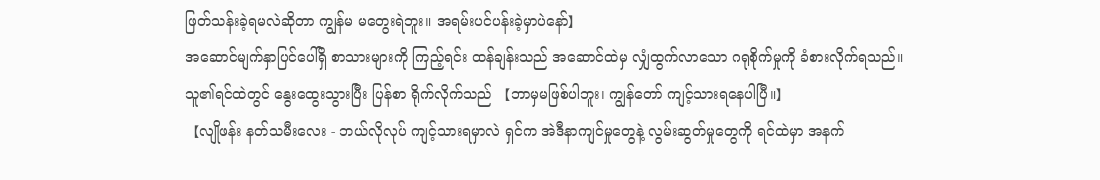ဖြတ်သန်းခဲ့ရမလဲဆိုတာ ကျွန်မ မတွေးရဲဘူး။ အရမ်းပင်ပန်းခဲ့မှာပဲနော်】
အဆောင်မျက်နှာပြင်ပေါ်ရှိ စာသားများကို ကြည့်ရင်း ထန်ချန်းသည် အဆောင်ထဲမှ လျှံထွက်လာသော ဂရုစိုက်မှုကို ခံစားလိုက်ရသည်။
သူ၏ရင်ထဲတွင် နွေးထွေးသွားပြီး ပြန်စာ ရိုက်လိုက်သည် 【ဘာမှမဖြစ်ပါဘူး၊ ကျွန်တော် ကျင့်သားရနေပါပြီ။】
【လျိုဖန်း နတ်သမီးလေး - ဘယ်လိုလုပ် ကျင့်သားရမှာလဲ ရှင်က အဲဒီနာကျင်မှုတွေနဲ့ လွမ်းဆွတ်မှုတွေကို ရင်ထဲမှာ အနက်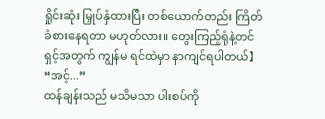ရှိုင်းဆုံး မြှုပ်နှံထားပြီး တစ်ယောက်တည်း ကြိတ်ခံစားနေရတာ မဟုတ်လား။ တွေးကြည့်ရုံနဲ့တင် ရှင့်အတွက် ကျွန်မ ရင်ထဲမှာ နာကျင်ရပါတယ်】
“အင့်...”
ထန်ချန်းသည် မသိမသာ ပါးစပ်ကို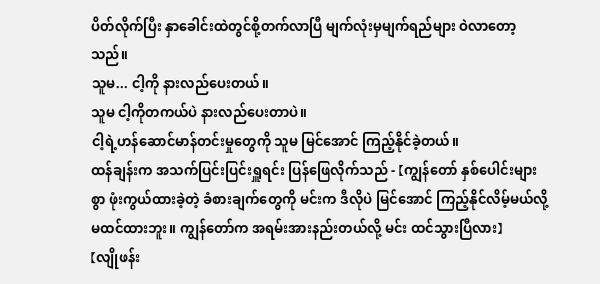ပိတ်လိုက်ပြီး နှာခေါင်းထဲတွင်စို့တက်လာပြီ မျက်လုံးမှမျက်ရည်များ ဝဲလာတော့သည်။
သူမ... ငါ့ကို နားလည်ပေးတယ်။
သူမ ငါ့ကိုတကယ်ပဲ နားလည်ပေးတာပဲ။
ငါ့ရဲ့ဟန်ဆောင်မာန်တင်းမှုတွေကို သူမ မြင်အောင် ကြည့်နိုင်ခဲ့တယ်။
ထန်ချန်းက အသက်ပြင်းပြင်းရှူရင်း ပြန်ဖြေလိုက်သည် - 【ကျွန်တော် နှစ်ပေါင်းများစွာ ဖုံးကွယ်ထားခဲ့တဲ့ ခံစားချက်တွေကို မင်းက ဒီလိုပဲ မြင်အောင် ကြည့်နိုင်လိမ့်မယ်လို့ မထင်ထားဘူး။ ကျွန်တော်က အရမ်းအားနည်းတယ်လို့ မင်း ထင်သွားပြီလား】
【လျိုဖန်း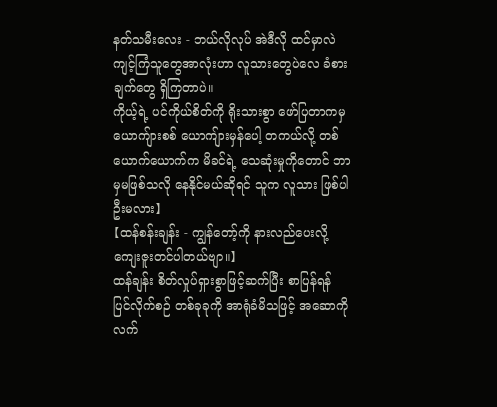နတ်သမီးလေး - ဘယ်လိုလုပ် အဲဒီလို ထင်မှာလဲ ကျင့်ကြံသူတွေအာလုံးဟာ လူသားတွေပဲလေ ခံစားချက်တွေ ရှိကြတာပဲ။
ကိုယ့်ရဲ့ ပင်ကိုယ်စိတ်ကို ရိုးသားစွာ ဖော်ပြတာကမှ ယောကျ်ားစစ် ယောကျ်ားမှန်ပေါ့ တကယ်လို့ တစ်ယောက်ယောက်က မိခင်ရဲ့ သေဆုံးမှုကိုတောင် ဘာမှမဖြစ်သလို နေနိုင်မယ်ဆိုရင် သူက လူသား ဖြစ်ပါဦးမလား】
【ထန်စန်းချန်း - ကျွန်တော့်ကို နားလည်ပေးလို့ ကျေးဇူးတင်ပါတယ်ဗျာ။】
ထန်ချန်း စိတ်လှုပ်ရှားစွာဖြင့်ဆက်ပြီး စာပြန်ရန် ပြင်လိုက်စဉ် တစ်ခုခုကို အာရုံခံမိသဖြင့် အဆောကို လက်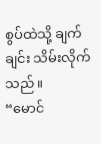စွပ်ထဲသို့ ချက်ချင်း သိမ်းလိုက်သည်။
“မောင်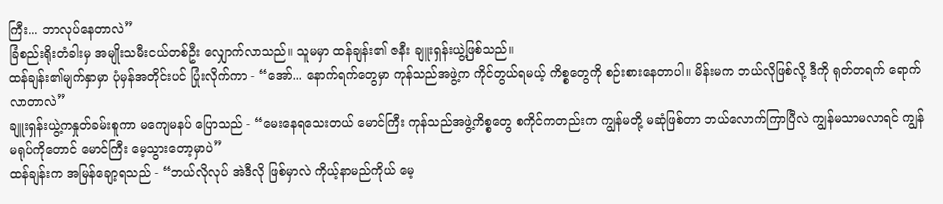ကြီး... ဘာလုပ်နေတာလဲ”
ခြံစည်းရိုးတံခါးမှ အမျိုးသမီးငယ်တစ်ဦး လျှောက်လာသည်။ သူမမှာ ထန်ချန်း၏ ဇနီး ချူးရှန်းယွဲ့ဖြစ်သည်။
ထန်ချန်း၏မျက်နှာမှာ ပုံမှန်အတိုင်းပင် ပြုံးလိုက်ကာ - “အော်... နောက်ရက်တွေမှာ ကုန်သည်အဖွဲ့က ကိုင်တွယ်ရမယ့် ကိစ္စတွေကို စဉ်းစားနေတာပါ။ မိန်းမက ဘယ်လိုဖြစ်လို့ ဒီကို ရုတ်တရက် ရောက်လာတာလဲ”
ချူးရှန်းယွဲ့ကနှုတ်ခမ်းစူကာ မကျေမနပ် ပြောသည် - “မေးနေရသေးတယ် မောင်ကြီး ကုန်သည်အဖွဲ့ကိစ္စတွေ စကိုင်ကတည်းက ကျွန်မတို့ မဆုံဖြစ်တာ ဘယ်လောက်ကြာပြီလဲ ကျွန်မသာမလာရင် ကျွန်မရုပ်ကိုတောင် မောင်ကြီး မေ့သွားတော့မှာပဲ”
ထန်ချန်းက အမြန်ချော့ရသည် - “ဘယ်လိုလုပ် အဲဒီလို ဖြစ်မှာလဲ ကိုယ့်နာမည်ကိုယ် မေ့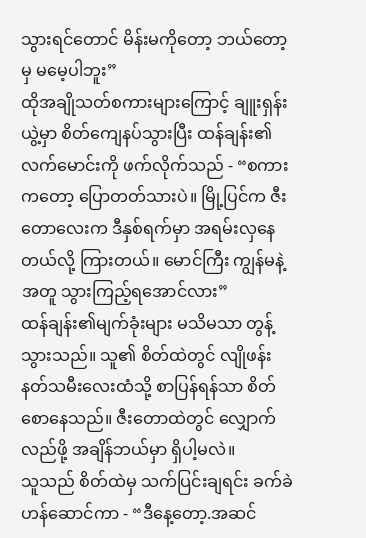သွားရင်တောင် မိန်းမကိုတော့ ဘယ်တော့မှ မမေ့ပါဘူး”
ထိုအချိုသတ်စကားများကြောင့် ချူးရှန်းယွဲ့မှာ စိတ်ကျေနပ်သွားပြီး ထန်ချန်း၏ လက်မောင်းကို ဖက်လိုက်သည် - “စကားကတော့ ပြောတတ်သားပဲ။ မြို့ပြင်က ဇီးတောလေးက ဒီနှစ်ရက်မှာ အရမ်းလှနေတယ်လို့ ကြားတယ်။ မောင်ကြီး ကျွန်မနဲ့အတူ သွားကြည့်ရအောင်လား”
ထန်ချန်း၏မျက်ခုံးများ မသိမသာ တွန့်သွားသည်။ သူ၏ စိတ်ထဲတွင် လျိုဖန်းနတ်သမီးလေးထံသို့ စာပြန်ရန်သာ စိတ်စောနေသည်။ ဇီးတောထဲတွင် လျှောက်လည်ဖို့ အချိန်ဘယ်မှာ ရှိပါ့မလဲ။
သူသည် စိတ်ထဲမှ သက်ပြင်းချရင်း ခက်ခဲဟန်ဆောင်ကာ - “ဒီနေ့တော့.အဆင်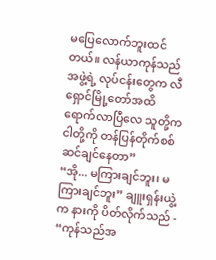မပြေလောက်ဘူးထင်တယ်။ လန်ယာကုန်သည်အဖွဲ့ရဲ့ လုပ်ငန်းတွေက လီရှောင်မြို့တော်အထိ ရောက်လာပြီလေ သူတို့က ငါတို့ကို တန်ပြန်တိုက်စစ် ဆင်ချင်နေတာ”
“အို... မကြားချင်ဘူး၊ မကြားချင်ဘူး” ချူးရှန်းယွဲ့က နားကို ပိတ်လိုက်သည် - “ကုန်သည်အ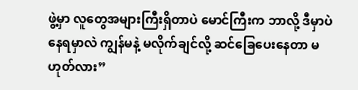ဖွဲ့မှာ လူတွေအများကြီးရှိတာပဲ မောင်ကြီးက ဘာလို့ ဒီမှာပဲ နေရမှာလဲ ကျွန်မနဲ့ မလိုက်ချင်လို့ ဆင်ခြေပေးနေတာ မဟုတ်လား”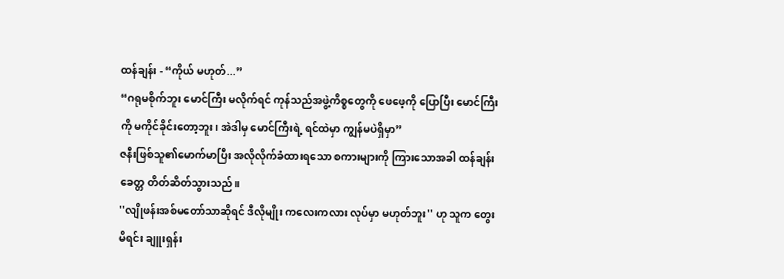ထန်ချန်း - “ကိုယ် မဟုတ်...”
“ဂရုမစိုက်ဘူး မောင်ကြီး မလိုက်ရင် ကုန်သည်အဖွဲ့ကိစ္စတွေကို ဖေဖေ့ကို ပြောပြီး မောင်ကြီးကို မကိုင်ခိုင်းတော့ဘူး၊ အဲဒါမှ မောင်ကြီးရဲ့ ရင်ထဲမှာ ကျွန်မပဲရှိမှာ”
ဇနီးဖြစ်သူ၏မောက်မာပြီး အလိုလိုက်ခံထားရသော စကားများကို ကြားသောအခါ ထန်ချန်း ခေတ္တ တိတ်ဆိတ်သွားသည်။
''လျိုဖန်းအစ်မတော်သာဆိုရင် ဒီလိုမျိုး ကလေးကလား လုပ်မှာ မဟုတ်ဘူး'' ဟု သူက တွေးမိရင်း ချူးရှန်း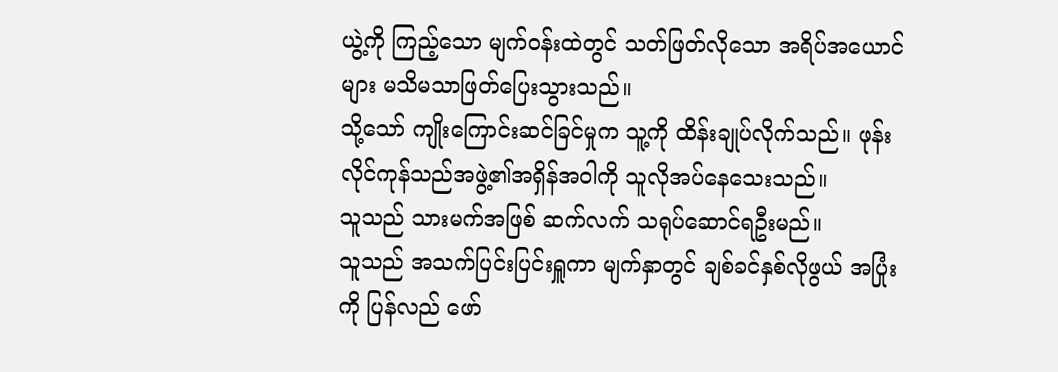ယွဲ့ကို ကြည့်သော မျက်ဝန်းထဲတွင် သတ်ဖြတ်လိုသော အရိပ်အယောင်များ မသိမသာဖြတ်ပြေးသွားသည်။
သို့သော် ကျိုးကြောင်းဆင်ခြင်မှုက သူ့ကို ထိန်းချုပ်လိုက်သည်။ ဖုန်းလိုင်ကုန်သည်အဖွဲ့၏အရှိန်အဝါကို သူလိုအပ်နေသေးသည်။
သူသည် သားမက်အဖြစ် ဆက်လက် သရုပ်ဆောင်ရဦးမည်။
သူသည် အသက်ပြင်းပြင်းရှူကာ မျက်နှာတွင် ချစ်ခင်နှစ်လိုဖွယ် အပြုံးကို ပြန်လည် ဖော်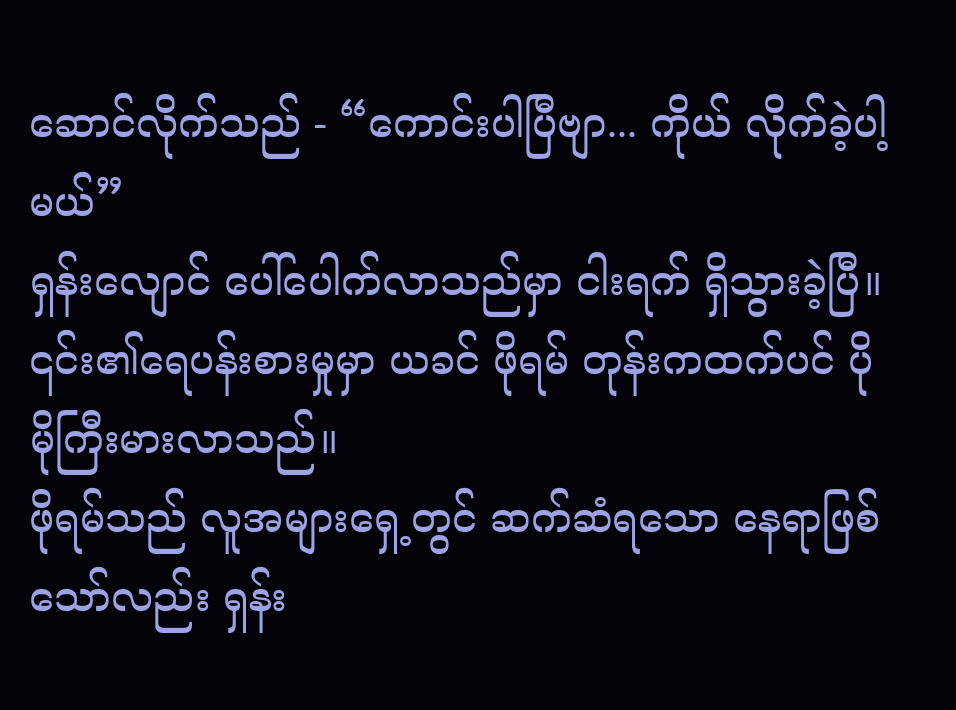ဆောင်လိုက်သည် - “ကောင်းပါပြီဗျာ... ကိုယ် လိုက်ခဲ့ပါ့မယ်”
ရှန်းလျောင် ပေါ်ပေါက်လာသည်မှာ ငါးရက် ရှိသွားခဲ့ပြီ။ ၎င်း၏ရေပန်းစားမှုမှာ ယခင် ဖိုရမ် တုန်းကထက်ပင် ပိုမိုကြီးမားလာသည်။
ဖိုရမ်သည် လူအများရှေ့တွင် ဆက်ဆံရသော နေရာဖြစ်သော်လည်း ရှန်း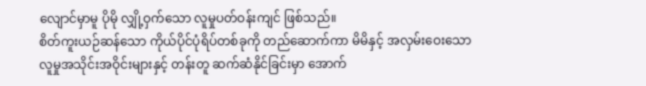လျောင်မှာမူ ပိုမို လျှို့ဝှက်သော လူမှုပတ်ဝန်းကျင် ဖြစ်သည်။
စိတ်ကူးယဉ်ဆန်သော ကိုယ်ပိုင်ပုံရိပ်တစ်ခုကို တည်ဆောက်ကာ မိမိနှင့် အလှမ်းဝေးသော လူမှုအသိုင်းအဝိုင်းများနှင့် တန်းတူ ဆက်ဆံနိုင်ခြင်းမှာ အောက်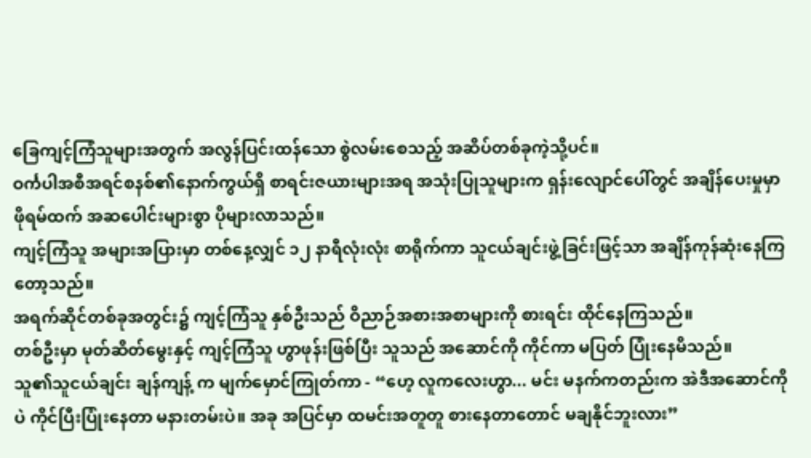ခြေကျင့်ကြံသူများအတွက် အလွန်ပြင်းထန်သော စွဲလမ်းစေသည့် အဆိပ်တစ်ခုကဲ့သို့ပင်။
ဝင်္ကပါအစီအရင်စနစ်၏နောက်ကွယ်ရှိ စာရင်းဇယားများအရ အသုံးပြုသူများက ရှန်းလျောင်ပေါ်တွင် အချိန်ပေးမှုမှာ ဖိုရမ်ထက် အဆပေါင်းများစွာ ပိုများလာသည်။
ကျင့်ကြံသူ အများအပြားမှာ တစ်နေ့လျှင် ၁၂ နာရီလုံးလုံး စာရိုက်ကာ သူငယ်ချင်းဖွဲ့ခြင်းဖြင့်သာ အချိန်ကုန်ဆုံးနေကြတော့သည်။
အရက်ဆိုင်တစ်ခုအတွင်း၌ ကျင့်ကြံသူ နှစ်ဦးသည် ဝိညာဉ်အစားအစာများကို စားရင်း ထိုင်နေကြသည်။
တစ်ဦးမှာ မုတ်ဆိတ်မွေးနှင့် ကျင့်ကြံသူ ဟွာဖုန်းဖြစ်ပြီး သူသည် အဆောင်ကို ကိုင်ကာ မပြတ် ပြုံးနေမိသည်။
သူ၏သူငယ်ချင်း ချန်ကျန့် က မျက်မှောင်ကြုတ်ကာ - “ဟေ့ လူကလေးဟွာ... မင်း မနက်ကတည်းက အဲဒီအဆောင်ကိုပဲ ကိုင်ပြီးပြုံးနေတာ မနားတမ်းပဲ။ အခု အပြင်မှာ ထမင်းအတူတူ စားနေတာတောင် မချနိုင်ဘူးလား”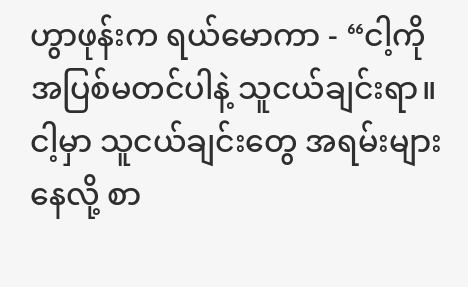ဟွာဖုန်းက ရယ်မောကာ - “ငါ့ကို အပြစ်မတင်ပါနဲ့ သူငယ်ချင်းရာ။ ငါ့မှာ သူငယ်ချင်းတွေ အရမ်းများနေလို့ စာ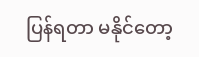ပြန်ရတာ မနိုင်တော့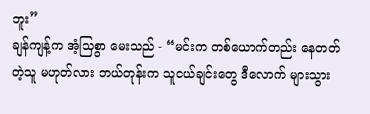ဘူး”
ချန်ကျန့်က အံ့သြစွာ မေးသည် - “မင်းက တစ်ယောက်တည်း နေတတ်တဲ့သူ မဟုတ်လား ဘယ်တုန်းက သူငယ်ချင်းတွေ ဒီလောက် များသွား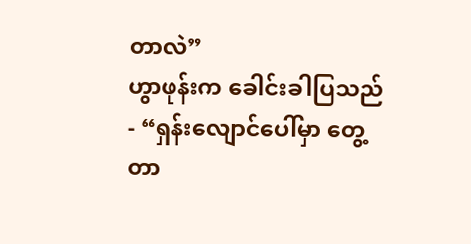တာလဲ”
ဟွာဖုန်းက ခေါင်းခါပြသည် - “ရှန်းလျောင်ပေါ်မှာ တွေ့တာ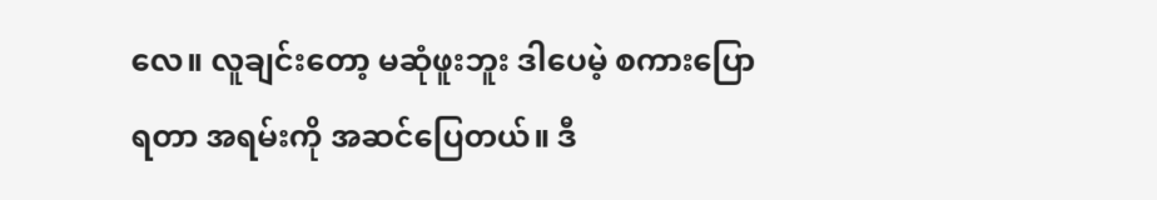လေ။ လူချင်းတော့ မဆုံဖူးဘူး ဒါပေမဲ့ စကားပြောရတာ အရမ်းကို အဆင်ပြေတယ်။ ဒီ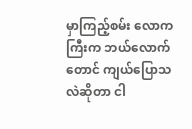မှာကြည့်စမ်း လောကကြီးက ဘယ်လောက်တောင် ကျယ်ပြောသလဲဆိုတာ ငါ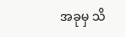အခုမှ သိ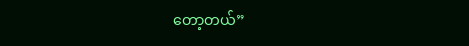တော့တယ်”